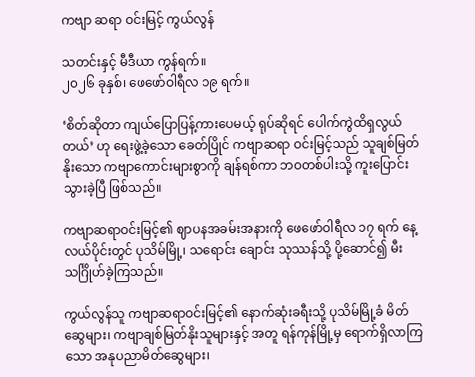ကဗျာ ဆရာ ဝင်းမြင့် ကွယ်လွန်

သတင်းနှင့် မီဒီယာ ကွန်ရက်။
၂၀၂၆ ခုနှစ်၊ ဖေဖော်ဝါရီလ ၁၉ ရက်။

‘စိတ်ဆိုတာ ကျယ်ပြောပြန့်ကားပေမယ့် ရုပ်ဆိုရင် ပေါက်ကွဲထိရှလွယ်တယ်’ ဟု ရေးဖွဲ့ခဲ့သော ခေတ်ပြိုင် ကဗျာဆရာ ဝင်းမြင့်သည် သူချစ်မြတ်နိုးသော ကဗျာကောင်းများစွာကို ချန်ရစ်ကာ ဘဝတစ်ပါးသို့ ကူးပြောင်း သွားခဲ့ပြီ ဖြစ်သည်။

ကဗျာဆရာဝင်းမြင့်၏ ဈာပနအခမ်းအနားကို ဖေဖော်ဝါရီလ ၁၇ ရက် နေ့လယ်ပိုင်းတွင် ပုသိမ်မြို့၊ သရောင်း ချောင်း သုဿန်သို့ ပို့ဆောင်၍ မီးသင်္ဂြိုဟ်ခဲ့ကြသည်။

ကွယ်လွန်သူ ကဗျာဆရာဝင်းမြင့်၏ နောက်ဆုံးခရီးသို့ ပုသိမ်မြို့ခံ မိတ်ဆွေများ၊ ကဗျာချစ်မြတ်နိုးသူများနှင့် အတူ ရန်ကုန်မြို့မှ ရောက်ရှိလာကြသော အနုပညာမိတ်ဆွေများ၊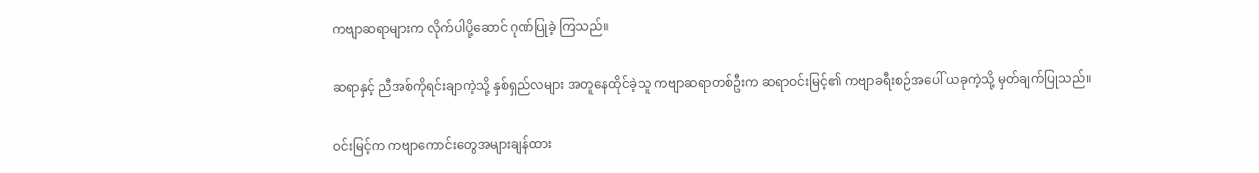ကဗျာဆရာများက လိုက်ပါပို့ဆောင် ဂုဏ်ပြုခဲ့ ကြသည်။

ဆရာနှင့် ညီအစ်ကိုရင်းချာကဲ့သို့ နှစ်ရှည်လများ အတူနေထိုင်ခဲ့သူ ကဗျာဆရာတစ်ဦးက ဆရာဝင်းမြင့်၏ ကဗျာခရီးစဉ်အပေါ် ယခုကဲ့သို့ မှတ်ချက်ပြုသည်။

ဝင်းမြင့်က ကဗျာကောင်းတွေအများချန်ထား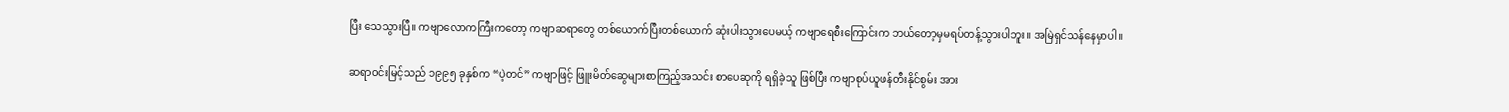ပြီး သေသွားပြီ။ ကဗျာလောကကြီးကတော့ ကဗျာဆရာတွေ တစ်ယောက်ပြီးတစ်ယောက် ဆုံးပါးသွားပေမယ့် ကဗျာရေစီးကြောင်းက ဘယ်တော့မှမရပ်တန့်သွားပါဘူး။ အမြဲရှင်သန်နေမှာပါ။

ဆရာဝင်းမြင့်သည် ၁၉၉၅ ခုနှစ်က “ပဲ့တင်” ကဗျာဖြင့် ဖြူးမိတ်ဆွေများစာကြည့်အသင်း စာပေဆုကို ရရှိခဲ့သူ ဖြစ်ပြီး ကဗျာစုပ်ယူဖန်တီးနိုင်စွမ်း အား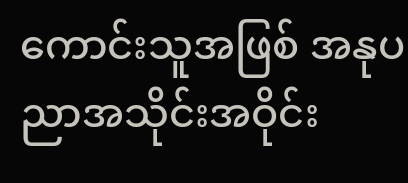ကောင်းသူအဖြစ် အနုပညာအသိုင်းအဝိုင်း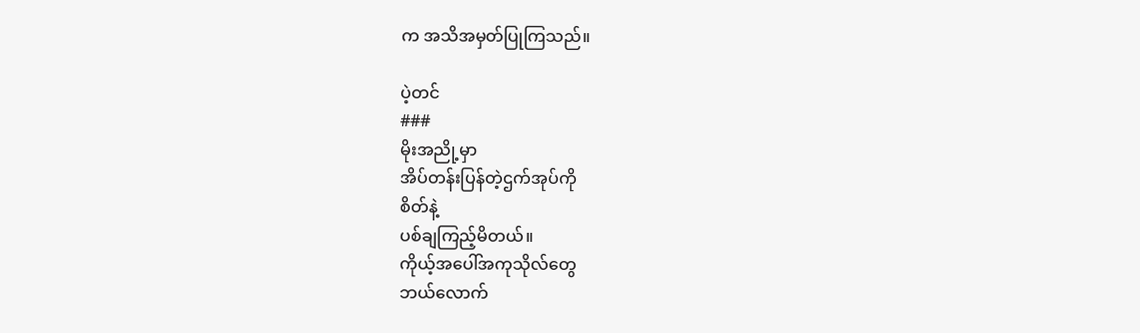က အသိအမှတ်ပြုကြသည်။

ပဲ့တင်
###
မိုးအညို့မှာ
အိပ်တန်းပြန်တဲ့ဌက်အုပ်ကို
စိတ်နဲ့
ပစ်ချကြည့်မိတယ်။
ကိုယ့်အပေါ်အကုသိုလ်တွေ
ဘယ်လောက်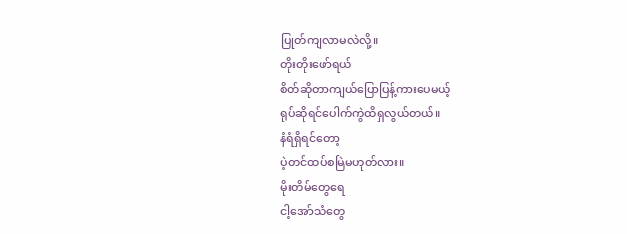ပြုတ်ကျလာမလဲလို့။
တိုးတိုးဖော်ရယ်
စိတ်ဆိုတာကျယ်ပြောပြန့်ကားပေမယ့်
ရုပ်ဆိုရင်ပေါက်ကွဲထိရှလွယ်တယ်။
နံရံရှိရင်တော့
ပဲ့တင်ထပ်စမြဲမဟုတ်လား။
မိုးတိမ်တွေရေ
ငါ့အော်သံတွေ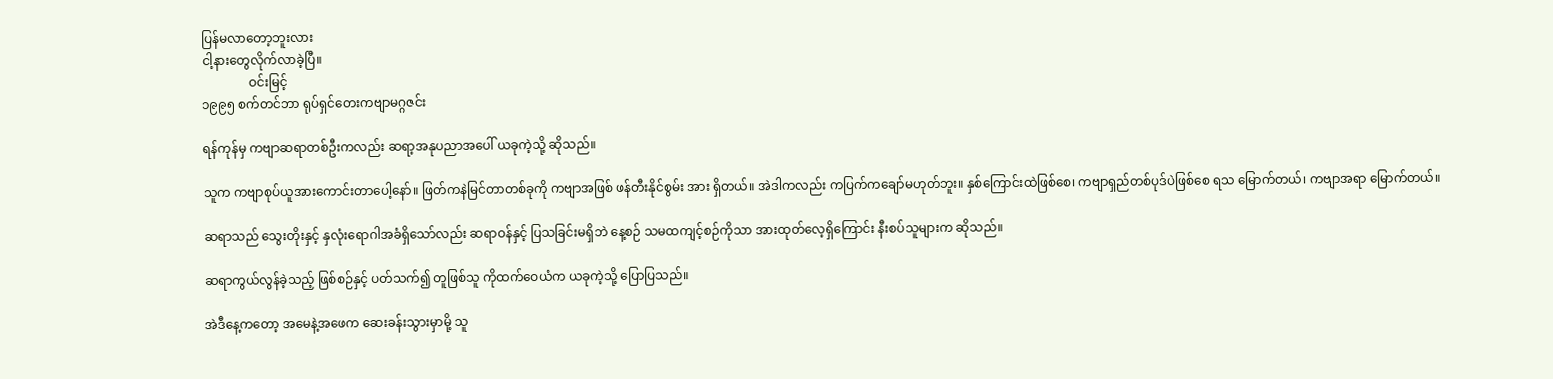ပြန်မလာတော့ဘူးလား
ငါ့နားတွေလိုက်လာခဲ့ပြီ။
               ဝင်းမြင့်
၁၉၉၅ စက်တင်ဘာ ရုပ်ရှင်တေးကဗျာမဂ္ဂဇင်း

ရန်ကုန်မှ ကဗျာဆရာတစ်ဦးကလည်း ဆရာ့အနုပညာအပေါ် ယခုကဲ့သို့ ဆိုသည်။

သူက ကဗျာစုပ်ယူအားကောင်းတာပေါ့နော်။ ဖြတ်ကနဲမြင်တာတစ်ခုကို ကဗျာအဖြစ် ဖန်တီးနိုင်စွမ်း အား ရှိတယ်။ အဲဒါကလည်း ကပြက်ကချော်မဟုတ်ဘူး။ နှစ်ကြောင်းထဲဖြစ်စေ၊ ကဗျာရှည်တစ်ပုဒ်ပဲဖြစ်စေ ရသ မြောက်တယ်၊ ကဗျာအရာ မြောက်တယ်။

ဆရာသည် သွေးတိုးနှင့် နှလုံးရောဂါအခံရှိသော်လည်း ဆရာဝန်နှင့် ပြသခြင်းမရှိဘဲ နေ့စဉ် သမထကျင့်စဉ်ကိုသာ အားထုတ်လေ့ရှိကြောင်း နီးစပ်သူများက ဆိုသည်။

ဆရာကွယ်လွန်ခဲ့သည့် ဖြစ်စဉ်နှင့် ပတ်သက်၍ တူဖြစ်သူ ကိုထက်ဝေယံက ယခုကဲ့သို့ ပြောပြသည်။

အဲဒီနေ့ကတော့ အမေနဲ့အဖေက ဆေးခန်းသွားမှာမို့ သူ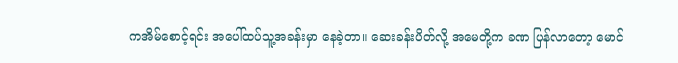ကအိမ်စောင့်ရင်း အပေါ်ထပ်သူ့အခန်းမှာ နေခဲ့တာ။ ဆေးခန်းပိတ်လို့ အမေတို့က ခဏ ပြန်လာတော့ မောင်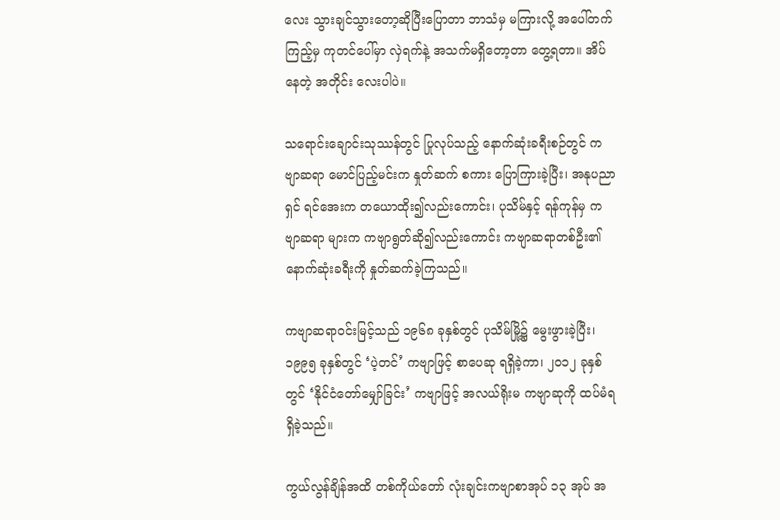လေး သွားချင်သွားတော့ဆိုပြီးပြောတာ ဘာသံမှ မကြားလို့ အပေါ်တက်ကြည့်မှ ကုတင်ပေါ်မှာ လှဲရက်နဲ့ အသက်မရှိတော့တာ တွေ့ရတာ။ အိပ်နေတဲ့ အတိုင်း လေးပါပဲ။

သရောင်းချောင်းသုဿန်တွင် ပြုလုပ်သည့် နောက်ဆုံးခရီးစဉ်တွင် ကဗျာဆရာ မောင်ပြည့်မင်းက နှုတ်ဆက် စကား ပြောကြားခဲ့ပြီး၊ အနုပညာရှင် ရင်အေးက တယောထိုး၍လည်းကောင်း၊ ပုသိမ်နှင့် ရန်ကုန်မှ ကဗျာဆရာ များက ကဗျာရွတ်ဆို၍လည်းကောင်း ကဗျာဆရာတစ်ဦး၏ နောက်ဆုံးခရီးကို နှုတ်ဆက်ခဲ့ကြသည်။

ကဗျာဆရာဝင်းမြင့်သည် ၁၉၆၈ ခုနှစ်တွင် ပုသိမ်မြို့၌ မွေးဖွားခဲ့ပြီး၊ ၁၉၉၅ ခုနှစ်တွင် ‘ပဲ့တင်’ ကဗျာဖြင့် စာပေဆု ရရှိခဲ့ကာ၊ ၂၀၁၂ ခုနှစ်တွင် ‘နိုင်ငံတော်မျှော်ခြင်း’ ကဗျာဖြင့် အလယ်ရိုးမ ကဗျာဆုကို ထပ်မံရရှိခဲ့သည်။

ကွယ်လွန်ချိန်အထိ တစ်ကိုယ်တော် လုံးချင်းကဗျာစာအုပ် ၁၃ အုပ် အ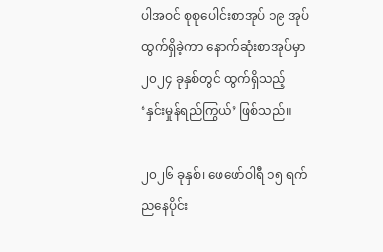ပါအဝင် စုစုပေါင်းစာအုပ် ၁၉ အုပ် ထွက်ရှိခဲ့ကာ နောက်ဆုံးစာအုပ်မှာ ၂၀၂၄ ခုနှစ်တွင် ထွက်ရှိသည့် ‘နှင်းမှုန်ရည်ကြွယ်’ ဖြစ်သည်။

၂၀၂၆ ခုနှစ်၊ ဖေဖော်ဝါရီ ၁၅ ရက် ညနေပိုင်း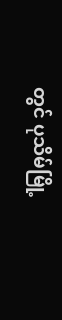တွင် ပုသိမ်မြို့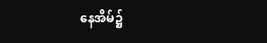နေအိမ်၌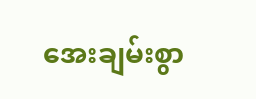အေးချမ်းစွာ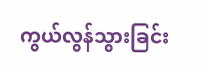ကွယ်လွန်သွားခြင်း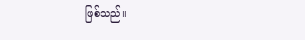ဖြစ်သည်။